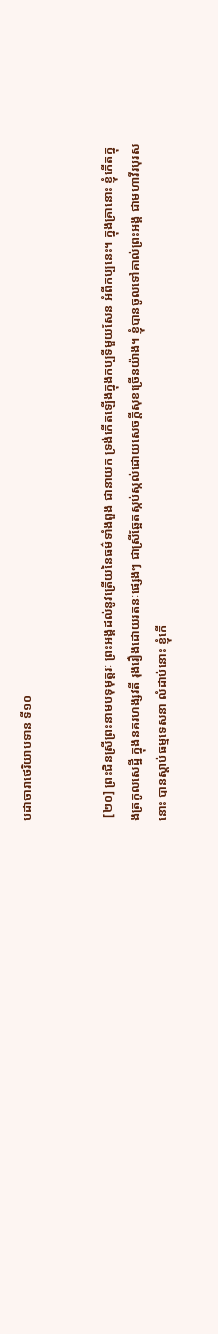បដាចារាថេរិយាបទាន ទី១០


 [២០] ព្រះជិនស្រីព្រះនាមបទុមុត្តរៈ ព្រះអង្គដល់នូវត្រើយនៃធម៌ទាំងពួង ជានាយក ទ្រង់កើតឡើងក្នុងកប្បទីមួយសែន អំពីកប្បនេះ។ ក្នុងគ្រានោះ ខ្ញុំកើតក្នុងត្រកូលសេដ្ឋី ក្នុងនគរហង្សវតី រុងរឿងដោយរតនៈផ្សេងៗ ជាស្រីឆ្អែតស្កប់ស្កល់ដោយសេចក្ដីសុខច្រើនយ៉ាង។ ខ្ញុំបានចូលទៅគាល់ព្រះអង្គ ជាមហាវីរបុរសនោះ បានស្ដាប់ធម្មទេសនា លំដាប់នោះ ខ្ញុំកើ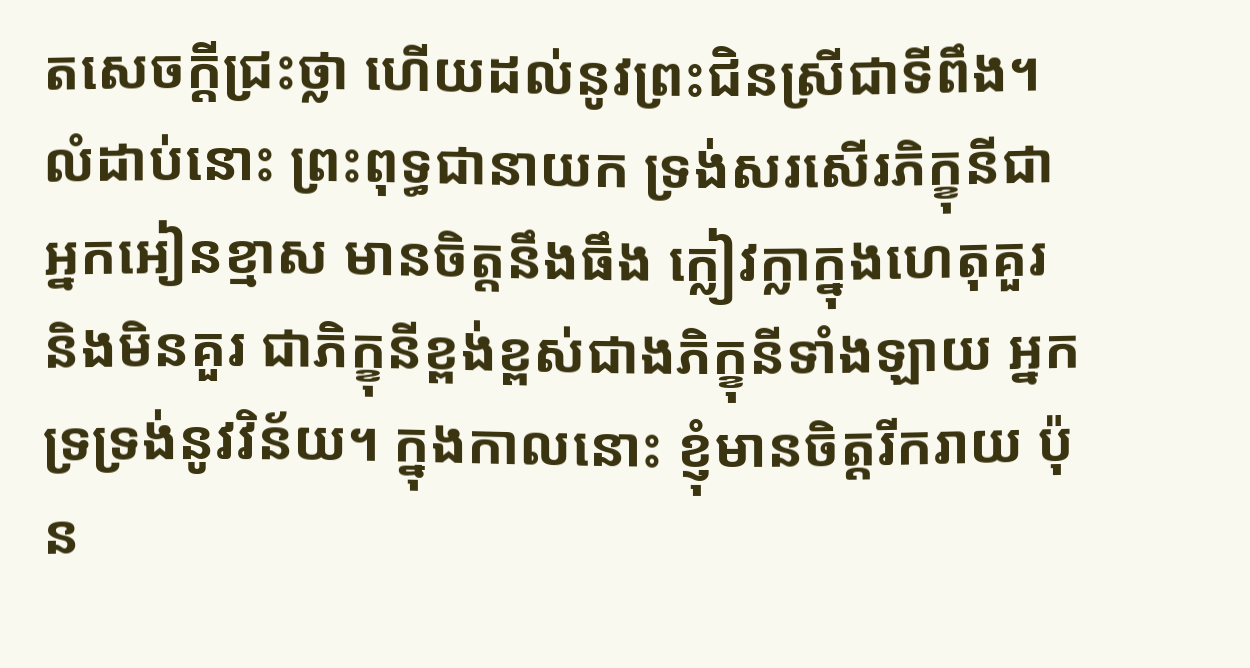តសេចក្ដីជ្រះថ្លា ហើយដល់នូវព្រះជិនស្រីជាទីពឹង។ លំដាប់នោះ ព្រះពុទ្ធជានាយក ទ្រង់សរសើរភិក្ខុនីជាអ្នកអៀនខ្មាស មានចិត្តនឹងធឹង ក្លៀវក្លាក្នុងហេតុគួរ និងមិនគួរ ជាភិក្ខុនីខ្ពង់ខ្ពស់ជាងភិក្ខុនីទាំងឡាយ អ្នកទ្រទ្រង់នូវវិន័យ។ ក្នុងកាលនោះ ខ្ញុំមានចិត្តរីករាយ ប៉ុន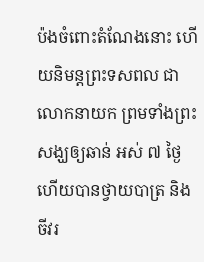ប៉ងចំពោះតំណែងនោះ ហើយនិមន្តព្រះទសពល ជាលោកនាយក ព្រមទាំងព្រះសង្ឃឲ្យឆាន់ អស់ ៧ ថ្ងៃ ហើយបានថ្វាយបាត្រ និងចីវរ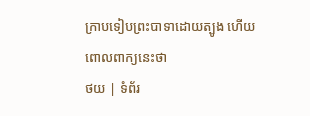ក្រាបទៀបព្រះបាទាដោយត្បូង ហើយពោលពាក្យនេះថា
ថយ | ទំព័រ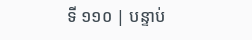ទី ១១០ | បន្ទាប់